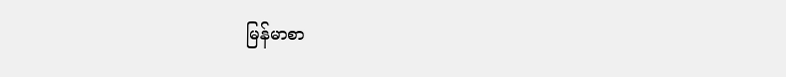မြန်မာစာ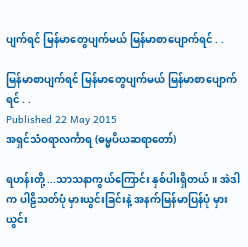ပျက်ရင် မြန်မာတွေပျက်မယ် မြန်မာစာပျောက်ရင် . .

မြန်မာစာပျက်ရင် မြန်မာတွေပျက်မယ် မြန်မာစာပျောက်ရင် . .
Published 22 May 2015
အရှင်သံဝရာလင်္ကာရ (ဓမ္မပိယဆရာတော်)

ရဟန်းတို့ ...သာသနာကွယ်ကြောင်း နှစ်ပါးရှိတယ်။ အဲဒါက ပါဠိသတ်ပုံ မှားယွင်းခြင်းနဲ့ အနက်မြန်မာပြန်ပုံ မှားယွင်း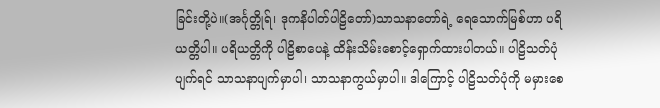ခြင်းတို့ပဲ။(အင်္ဂုတ္တိုရ်၊ ဒုကနိပါတ်ပါဠိတော်)သာသနာတော်ရဲ့ ရေသောက်မြစ်ဟာ ပရိယတ္တိပါ။ ပရိယတ္တိကို ပါဠိစာပေနဲ့ ထိန်းသိမ်းစောင့်ရှောက်ထားပါတယ်။ ပါဠိသတ်ပုံပျက်ရင် သာသနာပျက်မှာပါ၊ သာသနာကွယ်မှာပါ။ ဒါကြောင့် ပါဠိသတ်ပုံကို မမှားစေ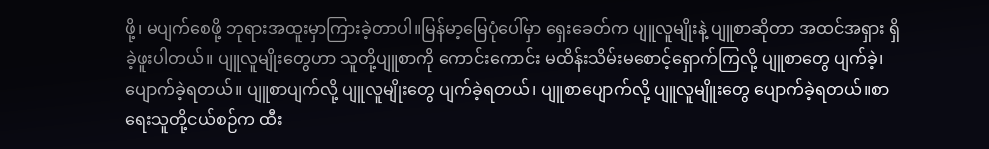ဖို့၊ မပျက်စေဖို့ ဘုရားအထူးမှာကြားခဲ့တာပါ။မြန်မာ့မြေပုံပေါ်မှာ ရှေးခေတ်က ပျူလူမျိုးနဲ့ ပျူစာဆိုတာ အထင်အရှား ရှိခဲ့ဖူးပါတယ်။ ပျူလူမျိုးတွေဟာ သူတို့ပျူစာကို ကောင်းကောင်း မထိန်းသိမ်းမစောင့်ရှောက်ကြလို့ ပျူစာတွေ ပျက်ခဲ့၊ ပျောက်ခဲ့ရတယ်။ ပျူစာပျက်လို့ ပျူလူမျိုးတွေ ပျက်ခဲ့ရတယ်၊ ပျူစာပျောက်လို့ ပျူလူမျိူးတွေ ပျောက်ခဲ့ရတယ်။စာရေးသူတို့ငယ်စဉ်က ထီး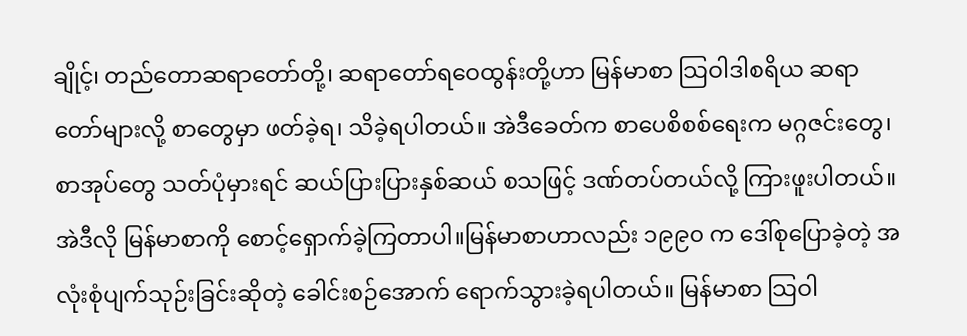ချိုင့်၊ တည်တောဆရာတော်တို့၊ ဆရာတော်ရဝေထွန်းတို့ဟာ မြန်မာစာ သြဝါဒါစရိယ ဆရာတော်များလို့ စာတွေမှာ ဖတ်ခဲ့ရ၊ သိခဲ့ရပါတယ်။ အဲဒီခေတ်က စာပေစိစစ်ရေးက မဂ္ဂဇင်းတွေ၊ စာအုပ်တွေ သတ်ပုံမှားရင် ဆယ်ပြားပြားနှစ်ဆယ် စသဖြင့် ဒဏ်တပ်တယ်လို့ ကြားဖူးပါတယ်။ အဲဒီလို မြန်မာစာကို စောင့်ရှောက်ခဲ့ကြတာပါ။မြန်မာစာဟာလည်း ၁၉၉၀ က ဒေါ်စုပြောခဲ့တဲ့ အလုံးစုံပျက်သုဉ်းခြင်းဆိုတဲ့ ခေါင်းစဉ်အောက် ရောက်သွားခဲ့ရပါတယ်။ မြန်မာစာ သြဝါ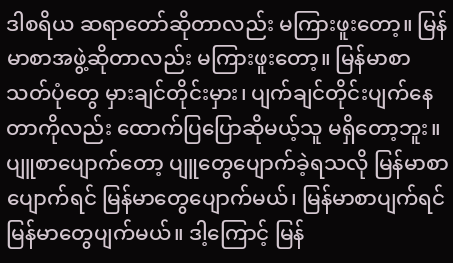ဒါစရိယ ဆရာတော်ဆိုတာလည်း မကြားဖူးတော့။ မြန်မာစာအဖွဲ့ဆိုတာလည်း မကြားဖူးတော့။ မြန်မာစာသတ်ပုံတွေ မှားချင်တိုင်းမှား၊ ပျက်ချင်တိုင်းပျက်နေတာကိုလည်း ထောက်ပြပြောဆိုမယ့်သူ မရှိတော့ဘူး။ပျူစာပျောက်တော့ ပျူတွေပျောက်ခဲ့ရသလို မြန်မာစာပျောက်ရင် မြန်မာတွေပျောက်မယ်၊ မြန်မာစာပျက်ရင် မြန်မာတွေပျက်မယ်။ ဒါ့ကြောင့် မြန်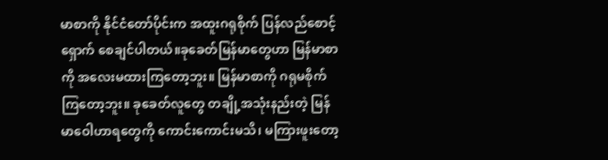မာစာကို နိုင်ငံတော်ပိုင်းက အထူးဂရုစိုက် ပြန်လည်စောင့်ရှောက် စေချင်ပါတယ်။ခုခေတ်မြန်မာတွေဟာ မြန်မာစာကို အလေးမထားကြတော့ဘူး။ မြန်မာစာကို ဂရုမစိုက်ကြတော့ဘူး။ ခုခေတ်လူတွေ တချို့အသုံးနည်းတဲ့ မြန်မာဝေါဟာရတွေကို ကောင်းကောင်းမသိ၊ မကြားဖူးတော့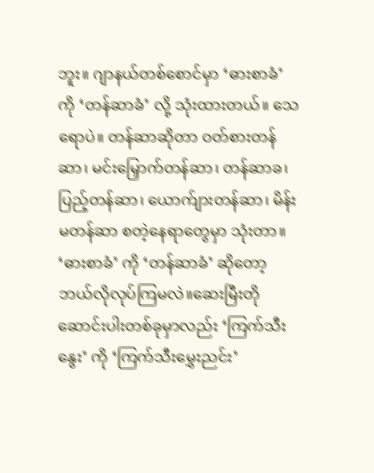ဘူး။ ဂျာနယ်တစ်စောင်မှာ ‘ဓားစာခံ’ ကို ‘တန်ဆာခံ’ လို့ သုံးထားတယ်။ သေရောပဲ။ တန်ဆာဆိုတာ ဝတ်စားတန်ဆာ၊ မင်းမြှောက်တန်ဆာ၊ တန်ဆာခ၊ ပြည့်တန်ဆာ၊ ယောက်ျားတန်ဆာ၊ မိန်းမတန်ဆာ စတဲ့နေရာတွေမှာ သုံးတာ။ ‘ဓားစာခံ’ ကို ‘တန်ဆာခံ’ ဆိုတော့ ဘယ်လိုလုပ်ကြမလဲ။ဆေးမြီးတို ဆောင်းပါးတစ်ခုမှာလည်း ‘ကြက်သီးနွေး’ ကို ‘ကြက်သီးမွှေးညင်း’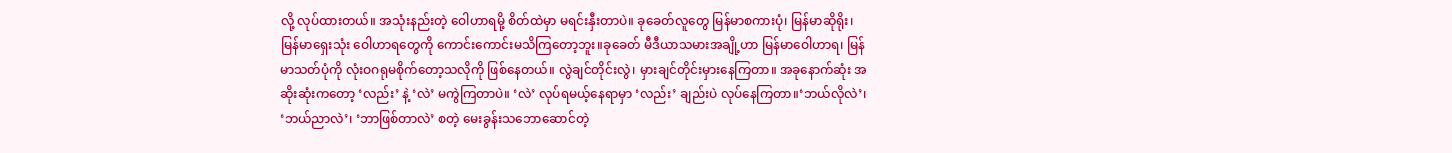လို့ လုပ်ထားတယ်။ အသုံးနည်းတဲ့ ဝေါဟာရမို့ စိတ်ထဲမှာ မရင်းနှီးတာပဲ။ ခုခေတ်လူတွေ မြန်မာစကားပုံ၊ မြန်မာဆိုရိုး၊ မြန်မာရှေးသုံး ဝေါဟာရတွေကို ကောင်းကောင်းမသိကြတော့ဘူး။ခုခေတ် မီဒီယာသမားအချို့ဟာ မြန်မာဝေါဟာရ၊ မြန်မာသတ်ပုံကို လုံးဝဂရုမစိုက်တော့သလိုကို ဖြစ်နေတယ်။ လွဲချင်တိုင်းလွဲ၊ မှားချင်တိုင်းမှားနေကြတာ။ အခုနောက်ဆုံး အဆိုးဆုံးကတော့ ‘လည်း’ နဲ့ ‘လဲ’ မကွဲကြတာပဲ။ ‘လဲ’ လုပ်ရမယ့်နေရာမှာ ‘လည်း’ ချည်းပဲ လုပ်နေကြတာ။‘ဘယ်လိုလဲ’၊ ‘ဘယ်ညာလဲ’၊ ‘ဘာဖြစ်တာလဲ’ စတဲ့ မေးခွန်းသဘောဆောင်တဲ့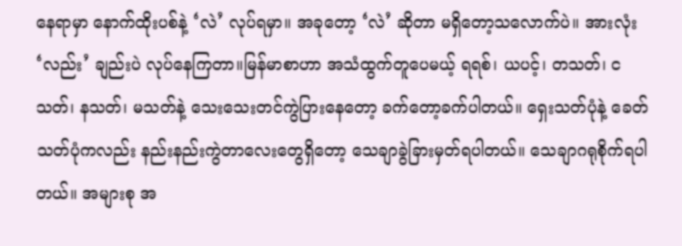နေရာမှာ နောက်ထိုးပစ်နဲ့ ‘လဲ’ လုပ်ရမှာ။ အခုတော့ ‘လဲ’ ဆိုတာ မရှိတော့သလောက်ပဲ။ အားလုံး ‘လည်း’ ချည်းပဲ လုပ်နေကြတာ။မြန်မာစာဟာ အသံထွက်တူပေမယ့် ရရစ်၊ ယပင့်၊ တသတ်၊ ငသတ်၊ နသတ်၊ မသတ်နဲ့ သေးသေးတင်ကွဲပြားနေတော့ ခက်တော့ခက်ပါတယ်။ ရှေးသတ်ပုံနဲ့ ခေတ်သတ်ပုံကလည်း နည်းနည်းကွဲတာလေးတွေရှိတော့ သေချာခွဲခြားမှတ်ရပါတယ်။ သေချာဂရုစိုက်ရပါတယ်။ အများစု အ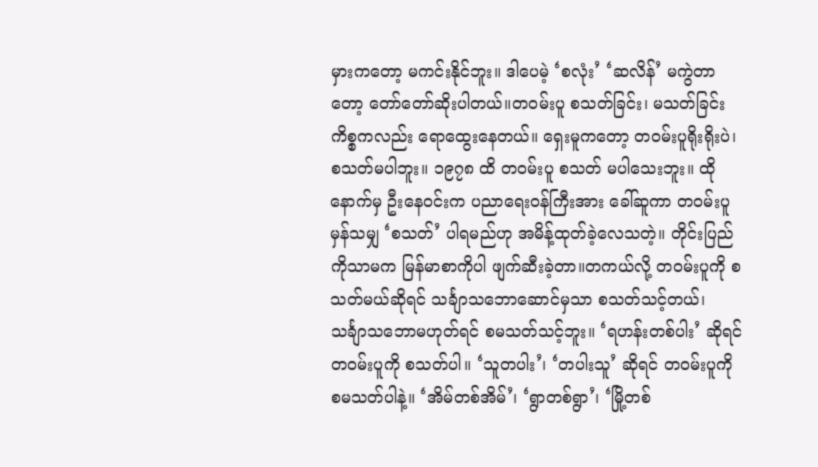မှားကတော့ မကင်းနိုင်ဘူး။ ဒါပေမဲ့ ‘စလုံး’ ‘ဆလိန်’ မကွဲတာတော့ တော်တော်ဆိုးပါတယ်။တဝမ်းပူ စသတ်ခြင်း၊ မသတ်ခြင်း ကိစ္စကလည်း ရောထွေးနေတယ်။ ရှေးမူကတော့ တဝမ်းပူရိုးရိုးပဲ၊ စသတ်မပါဘူး။ ၁၉၇၈ ထိ တဝမ်းပူ စသတ် မပါသေးဘူး။ ထိုနောက်မှ ဦးနေဝင်းက ပညာရေးဝန်ကြီးအား ခေါ်ဆူကာ တဝမ်းပူမှန်သမျှ ‘စသတ်’ ပါရမည်ဟု အမိန့်ထုတ်ခဲ့လေသတဲ့။ တိုင်းပြည်ကိုသာမက မြန်မာစာကိုပါ ဖျက်ဆီးခဲ့တာ။တကယ်လို့ တဝမ်းပူကို စသတ်မယ်ဆိုရင် သင်္ချာသဘောဆောင်မှသာ စသတ်သင့်တယ်၊ သင်္ချာသဘောမဟုတ်ရင် စမသတ်သင့်ဘူး။ ‘ရဟန်းတစ်ပါး’ ဆိုရင် တဝမ်းပူကို စသတ်ပါ။ ‘သူတပါး’၊ ‘တပါးသူ’ ဆိုရင် တဝမ်းပူကို စမသတ်ပါနဲ့။ ‘အိမ်တစ်အိမ်’၊ ‘ရွာတစ်ရွာ’၊ ‘မြို့တစ်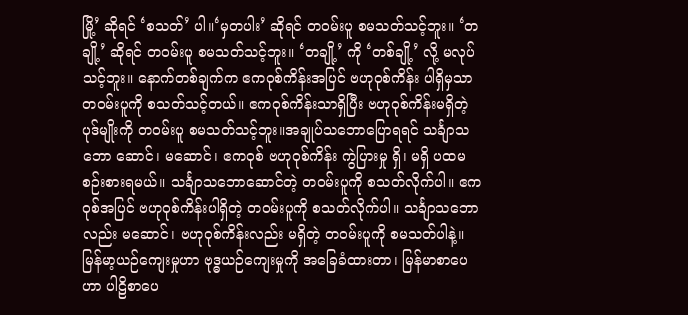မြို့’ ဆိုရင် ‘စသတ်’ ပါ။‘မှတပါး’ ဆိုရင် တဝမ်းပူ စမသတ်သင့်ဘူး။ ‘တချို့’ ဆိုရင် တဝမ်းပူ စမသတ်သင့်ဘူး။ ‘တချို့’ ကို ‘တစ်ချို့’ လို့ မလုပ်သင့်ဘူး။ နောက်တစ်ချက်က ဧကဝုစ်ကိန်းအပြင် ဗဟုဝုစ်ကိန်း ပါရှိမှသာ တဝမ်းပူကို စသတ်သင့်တယ်။ ဧကဝုစ်ကိန်းသာရှိပြီး ဗဟုဝုစ်ကိန်းမရှိတဲ့ ပုဒ်မျိုးကို တဝမ်းပူ စမသတ်သင့်ဘူး။အချုပ်သဘောပြောရရင် သင်္ချာသဘော ဆောင်၊ မဆောင်၊ ဧကဝုစ် ဗဟုဝုစ်ကိန်း ကွဲပြားမှု ရှိ၊ မရှိ ပထမစဉ်းစားရမယ်။ သင်္ချာသဘောဆောင်တဲ့ တဝမ်းပူကို စသတ်လိုက်ပါ။ ဧကဝုစ်အပြင် ဗဟုဝုစ်ကိန်းပါရှိတဲ့ တဝမ်းပူကို စသတ်လိုက်ပါ။ သင်္ချာသဘောလည်း မဆောင်၊ ဗဟုဝုစ်ကိန်းလည်း မရှိတဲ့ တဝမ်းပူကို စမသတ်ပါနဲ့။မြန်မာ့ယဉ်ကျေးမှုဟာ ဗုဒ္ဓယဉ်ကျေးမှုကို အခြေခံထားတာ၊ မြန်မာစာပေဟာ ပါဠိစာပေ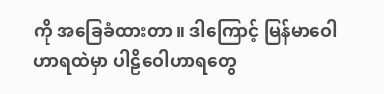ကို အခြေခံထားတာ။ ဒါကြောင့် မြန်မာဝေါဟာရထဲမှာ ပါဠိဝေါဟာရတွေ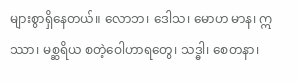များစွာရှိနေတယ်။ လောဘ၊ ဒေါသ၊ မောဟ မာန၊ ဣဿာ၊ မစ္ဆရိယ စတဲ့ဝေါဟာရတွေ၊ သဒ္ဓါ၊ စေတနာ၊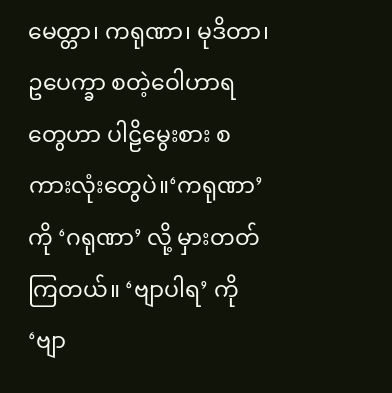မေတ္တာ၊ ကရုဏာ၊ မုဒိတာ၊ ဥပေက္ခာ စတဲ့ဝေါဟာရတွေဟာ ပါဠိမွေးစား စကားလုံးတွေပဲ။‘ကရုဏာ’ ကို ‘ဂရုဏာ’ လို့ မှားတတ်ကြတယ်။ ‘ဗျာပါရ’ ကို ‘ဗျာ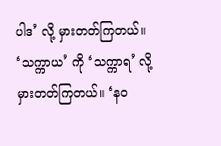ပါဒ’ လို့ မှားတတ်ကြတယ်။ ‘သက္ကာယ’ ကို ‘သက္ကာရ’ လို့ မှားတတ်ကြတယ်။ ‘နဝ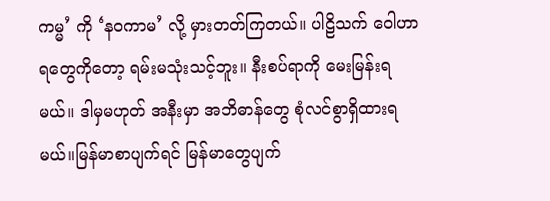ကမ္မ’ ကို ‘နဝကာမ’ လို့ မှားတတ်ကြတယ်။ ပါဠိသက် ဝေါဟာရတွေကိုတော့ ရမ်းမသုံးသင့်ဘူး။ နီးစပ်ရာကို မေးမြန်းရမယ်။ ဒါမှမဟုတ် အနီးမှာ အဘိဓာန်တွေ စုံလင်စွာရှိထားရမယ်။မြန်မာစာပျက်ရင် မြန်မာတွေပျက်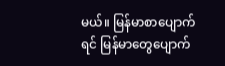မယ်။ မြန်မာစာပျောက်ရင် မြန်မာတွေပျောက်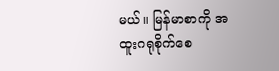မယ်။ မြန်မာစာကို အထူးဂရုစိုက်စေ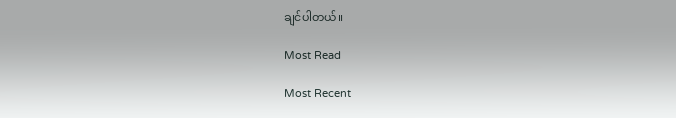ချင်ပါတယ်။

Most Read

Most Recent